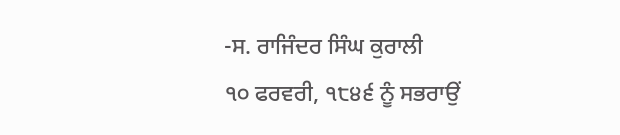-ਸ. ਰਾਜਿੰਦਰ ਸਿੰਘ ਕੁਰਾਲੀ
੧੦ ਫਰਵਰੀ, ੧੮੪੬ ਨੂੰ ਸਭਰਾਉਂ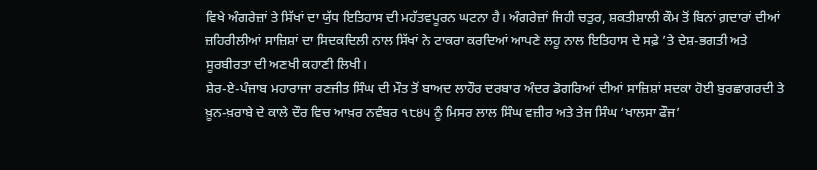ਵਿਖੇ ਅੰਗਰੇਜ਼ਾਂ ਤੇ ਸਿੱਖਾਂ ਦਾ ਯੁੱਧ ਇਤਿਹਾਸ ਦੀ ਮਹੱਤਵਪੂਰਨ ਘਟਨਾ ਹੈ। ਅੰਗਰੇਜ਼ਾਂ ਜਿਹੀ ਚਤੁਰ, ਸ਼ਕਤੀਸ਼ਾਲੀ ਕੌਮ ਤੋਂ ਬਿਨਾਂ ਗ਼ਦਾਰਾਂ ਦੀਆਂ ਜ਼ਹਿਰੀਲੀਆਂ ਸਾਜ਼ਿਸ਼ਾਂ ਦਾ ਸਿਦਕਦਿਲੀ ਨਾਲ ਸਿੱਖਾਂ ਨੇ ਟਾਕਰਾ ਕਰਦਿਆਂ ਆਪਣੇ ਲਹੂ ਨਾਲ ਇਤਿਹਾਸ ਦੇ ਸਫ਼ੇ ’ਤੇ ਦੇਸ਼-ਭਗਤੀ ਅਤੇ ਸੂਰਬੀਰਤਾ ਦੀ ਅਣਖੀ ਕਹਾਣੀ ਲਿਖੀ।
ਸ਼ੇਰ-ਏ-ਪੰਜਾਬ ਮਹਾਰਾਜਾ ਰਣਜੀਤ ਸਿੰਘ ਦੀ ਮੌਤ ਤੋਂ ਬਾਅਦ ਲਾਹੌਰ ਦਰਬਾਰ ਅੰਦਰ ਡੋਗਰਿਆਂ ਦੀਆਂ ਸਾਜ਼ਿਸ਼ਾਂ ਸਦਕਾ ਹੋਈ ਬੁਰਛਾਗਰਦੀ ਤੇ ਖ਼ੂਨ-ਖ਼ਰਾਬੇ ਦੇ ਕਾਲੇ ਦੌਰ ਵਿਚ ਆਖ਼ਰ ਨਵੰਬਰ ੧੮੪੫ ਨੂੰ ਮਿਸਰ ਲਾਲ ਸਿੰਘ ਵਜ਼ੀਰ ਅਤੇ ਤੇਜ ਸਿੰਘ ‘ਖਾਲਸਾ ਫੌਜ’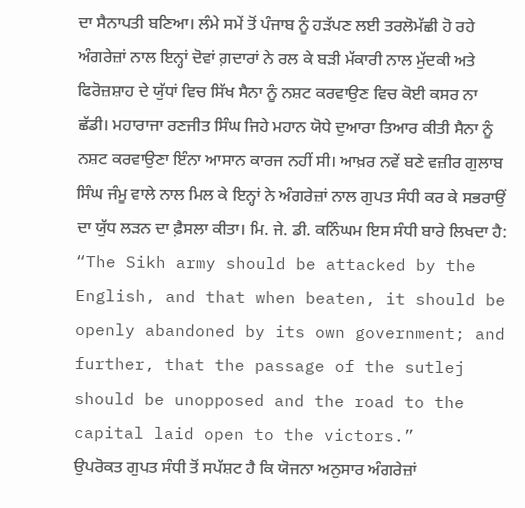ਦਾ ਸੈਨਾਪਤੀ ਬਣਿਆ। ਲੰਮੇ ਸਮੇਂ ਤੋਂ ਪੰਜਾਬ ਨੂੰ ਹੜੱਪਣ ਲਈ ਤਰਲੋਮੱਛੀ ਹੋ ਰਹੇ ਅੰਗਰੇਜ਼ਾਂ ਨਾਲ ਇਨ੍ਹਾਂ ਦੋਵਾਂ ਗ਼ਦਾਰਾਂ ਨੇ ਰਲ ਕੇ ਬੜੀ ਮੱਕਾਰੀ ਨਾਲ ਮੁੱਦਕੀ ਅਤੇ ਫਿਰੋਜ਼ਸ਼ਾਹ ਦੇ ਯੁੱਧਾਂ ਵਿਚ ਸਿੱਖ ਸੈਨਾ ਨੂੰ ਨਸ਼ਟ ਕਰਵਾਉਣ ਵਿਚ ਕੋਈ ਕਸਰ ਨਾ ਛੱਡੀ। ਮਹਾਰਾਜਾ ਰਣਜੀਤ ਸਿੰਘ ਜਿਹੇ ਮਹਾਨ ਯੋਧੇ ਦੁਆਰਾ ਤਿਆਰ ਕੀਤੀ ਸੈਨਾ ਨੂੰ ਨਸ਼ਟ ਕਰਵਾਉਣਾ ਇੰਨਾ ਆਸਾਨ ਕਾਰਜ ਨਹੀਂ ਸੀ। ਆਖ਼ਰ ਨਵੇਂ ਬਣੇ ਵਜ਼ੀਰ ਗੁਲਾਬ ਸਿੰਘ ਜੰਮੂ ਵਾਲੇ ਨਾਲ ਮਿਲ ਕੇ ਇਨ੍ਹਾਂ ਨੇ ਅੰਗਰੇਜ਼ਾਂ ਨਾਲ ਗੁਪਤ ਸੰਧੀ ਕਰ ਕੇ ਸਭਰਾਉਂ ਦਾ ਯੁੱਧ ਲੜਨ ਦਾ ਫ਼ੈਸਲਾ ਕੀਤਾ। ਮਿ. ਜੇ. ਡੀ. ਕਨਿੰਘਮ ਇਸ ਸੰਧੀ ਬਾਰੇ ਲਿਖਦਾ ਹੈ: “The Sikh army should be attacked by the English, and that when beaten, it should be openly abandoned by its own government; and further, that the passage of the sutlej should be unopposed and the road to the capital laid open to the victors.”
ਉਪਰੋਕਤ ਗੁਪਤ ਸੰਧੀ ਤੋਂ ਸਪੱਸ਼ਟ ਹੈ ਕਿ ਯੋਜਨਾ ਅਨੁਸਾਰ ਅੰਗਰੇਜ਼ਾਂ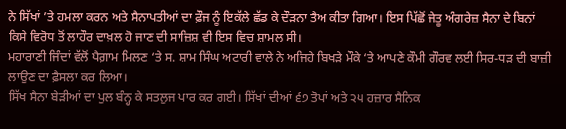ਨੇ ਸਿੱਖਾਂ ’ਤੇ ਹਮਲਾ ਕਰਨ ਅਤੇ ਸੈਨਾਪਤੀਆਂ ਦਾ ਫ਼ੌਜ ਨੂੰ ਇਕੱਲੇ ਛੱਡ ਕੇ ਦੌੜਨਾ ਤੈਅ ਕੀਤਾ ਗਿਆ। ਇਸ ਪਿੱਛੋਂ ਜੇਤੂ ਅੰਗਰੇਜ਼ ਸੈਨਾ ਦੇ ਬਿਨਾਂ ਕਿਸੇ ਵਿਰੋਧ ਤੋਂ ਲਾਹੌਰ ਦਾਖ਼ਲ ਹੋ ਜਾਣ ਦੀ ਸਾਜ਼ਿਸ਼ ਵੀ ਇਸ ਵਿਚ ਸ਼ਾਮਲ ਸੀ।
ਮਹਾਰਾਣੀ ਜਿੰਦਾਂ ਵੱਲੋਂ ਪੈਗ਼ਾਮ ਮਿਲਣ ‘ਤੇ ਸ. ਸ਼ਾਮ ਸਿੰਘ ਅਟਾਰੀ ਵਾਲੇ ਨੇ ਅਜਿਹੇ ਬਿਖੜੇ ਮੌਕੇ ‘ਤੇ ਆਪਣੇ ਕੌਮੀ ਗੌਰਵ ਲਈ ਸਿਰ-ਧੜ ਦੀ ਬਾਜ਼ੀ ਲਾਉਣ ਦਾ ਫ਼ੈਸਲਾ ਕਰ ਲਿਆ।
ਸਿੱਖ ਸੈਨਾ ਬੇੜੀਆਂ ਦਾ ਪੁਲ ਬੰਨ੍ਹ ਕੇ ਸਤਲੁਜ ਪਾਰ ਕਰ ਗਈ। ਸਿੱਖਾਂ ਦੀਆਂ ੬੭ ਤੋਪਾਂ ਅਤੇ ੨੫ ਹਜ਼ਾਰ ਸੈਨਿਕ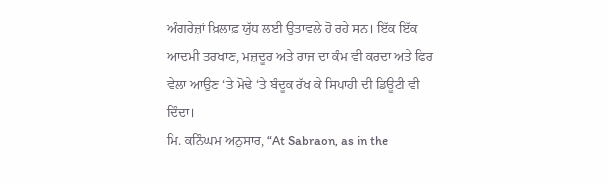ਅੰਗਰੇਜ਼ਾਂ ਖ਼ਿਲਾਫ਼ ਯੁੱਧ ਲਈ ਉਤਾਵਲੇ ਹੋ ਰਹੇ ਸਨ। ਇੱਕ ਇੱਕ ਆਦਮੀ ਤਰਖਾਣ, ਮਜ਼ਦੂਰ ਅਤੇ ਰਾਜ ਦਾ ਕੰਮ ਵੀ ਕਰਦਾ ਅਤੇ ਫਿਰ ਵੇਲਾ ਆਉਣ ‘ਤੇ ਮੋਢੇ ‘ਤੇ ਬੰਦੂਕ ਰੱਖ ਕੇ ਸਿਪਾਹੀ ਦੀ ਡਿਊਟੀ ਵੀ ਦਿੰਦਾ।
ਮਿ. ਕਨਿੰਘਮ ਅਨੁਸਾਰ, “At Sabraon, as in the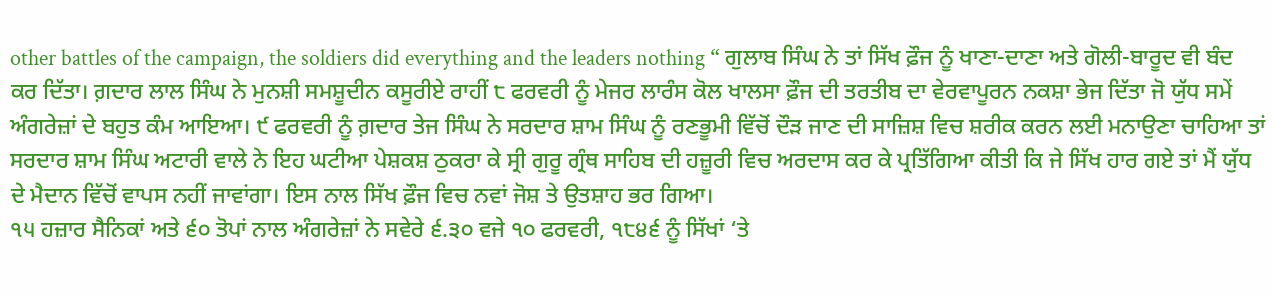other battles of the campaign, the soldiers did everything and the leaders nothing “ ਗੁਲਾਬ ਸਿੰਘ ਨੇ ਤਾਂ ਸਿੱਖ ਫ਼ੌਜ ਨੂੰ ਖਾਣਾ-ਦਾਣਾ ਅਤੇ ਗੋਲੀ-ਬਾਰੂਦ ਵੀ ਬੰਦ ਕਰ ਦਿੱਤਾ। ਗ਼ਦਾਰ ਲਾਲ ਸਿੰਘ ਨੇ ਮੁਨਸ਼ੀ ਸਮਸ਼ੂਦੀਨ ਕਸੂਰੀਏ ਰਾਹੀਂ ੮ ਫਰਵਰੀ ਨੂੰ ਮੇਜਰ ਲਾਰੰਸ ਕੋਲ ਖਾਲਸਾ ਫ਼ੌਜ ਦੀ ਤਰਤੀਬ ਦਾ ਵੇਰਵਾਪੂਰਨ ਨਕਸ਼ਾ ਭੇਜ ਦਿੱਤਾ ਜੋ ਯੁੱਧ ਸਮੇਂ ਅੰਗਰੇਜ਼ਾਂ ਦੇ ਬਹੁਤ ਕੰਮ ਆਇਆ। ੯ ਫਰਵਰੀ ਨੂੰ ਗ਼ਦਾਰ ਤੇਜ ਸਿੰਘ ਨੇ ਸਰਦਾਰ ਸ਼ਾਮ ਸਿੰਘ ਨੂੰ ਰਣਭੂਮੀ ਵਿੱਚੋਂ ਦੌੜ ਜਾਣ ਦੀ ਸਾਜ਼ਿਸ਼ ਵਿਚ ਸ਼ਰੀਕ ਕਰਨ ਲਈ ਮਨਾਉਣਾ ਚਾਹਿਆ ਤਾਂ ਸਰਦਾਰ ਸ਼ਾਮ ਸਿੰਘ ਅਟਾਰੀ ਵਾਲੇ ਨੇ ਇਹ ਘਟੀਆ ਪੇਸ਼ਕਸ਼ ਠੁਕਰਾ ਕੇ ਸ੍ਰੀ ਗੁਰੂ ਗ੍ਰੰਥ ਸਾਹਿਬ ਦੀ ਹਜ਼ੂਰੀ ਵਿਚ ਅਰਦਾਸ ਕਰ ਕੇ ਪ੍ਰਤਿੱਗਿਆ ਕੀਤੀ ਕਿ ਜੇ ਸਿੱਖ ਹਾਰ ਗਏ ਤਾਂ ਮੈਂ ਯੁੱਧ ਦੇ ਮੈਦਾਨ ਵਿੱਚੋਂ ਵਾਪਸ ਨਹੀਂ ਜਾਵਾਂਗਾ। ਇਸ ਨਾਲ ਸਿੱਖ ਫ਼ੌਜ ਵਿਚ ਨਵਾਂ ਜੋਸ਼ ਤੇ ਉਤਸ਼ਾਹ ਭਰ ਗਿਆ।
੧੫ ਹਜ਼ਾਰ ਸੈਨਿਕਾਂ ਅਤੇ ੬੦ ਤੋਪਾਂ ਨਾਲ ਅੰਗਰੇਜ਼ਾਂ ਨੇ ਸਵੇਰੇ ੬.੩੦ ਵਜੇ ੧੦ ਫਰਵਰੀ, ੧੮੪੬ ਨੂੰ ਸਿੱਖਾਂ ‘ਤੇ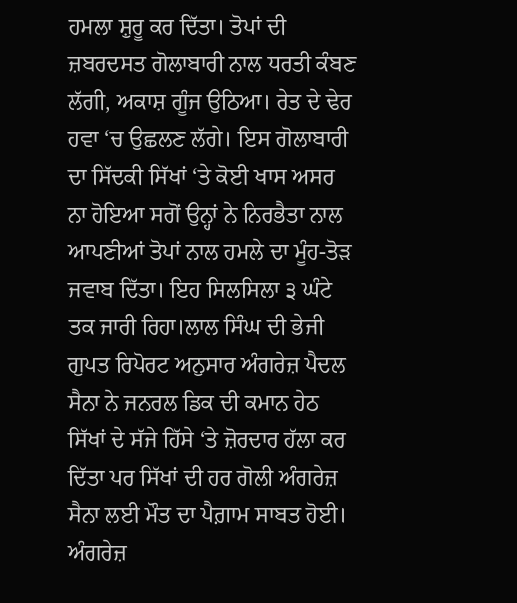ਹਮਲਾ ਸ਼ੁਰੂ ਕਰ ਦਿੱਤਾ। ਤੋਪਾਂ ਦੀ ਜ਼ਬਰਦਸਤ ਗੋਲਾਬਾਰੀ ਨਾਲ ਧਰਤੀ ਕੰਬਣ ਲੱਗੀ, ਅਕਾਸ਼ ਗੂੰਜ ਉਠਿਆ। ਰੇਤ ਦੇ ਢੇਰ ਹਵਾ ‘ਚ ਉਛਲਣ ਲੱਗੇ। ਇਸ ਗੋਲਾਬਾਰੀ ਦਾ ਸਿੱਦਕੀ ਸਿੱਖਾਂ ‘ਤੇ ਕੋਈ ਖਾਸ ਅਸਰ ਨਾ ਹੋਇਆ ਸਗੋਂ ਉਨ੍ਹਾਂ ਨੇ ਨਿਰਭੈਤਾ ਨਾਲ ਆਪਣੀਆਂ ਤੋਪਾਂ ਨਾਲ ਹਮਲੇ ਦਾ ਮੂੰਹ-ਤੋੜ ਜਵਾਬ ਦਿੱਤਾ। ਇਹ ਸਿਲਸਿਲਾ ੩ ਘੰਟੇ ਤਕ ਜਾਰੀ ਰਿਹਾ।ਲਾਲ ਸਿੰਘ ਦੀ ਭੇਜੀ ਗੁਪਤ ਰਿਪੋਰਟ ਅਨੁਸਾਰ ਅੰਗਰੇਜ਼ ਪੈਦਲ ਸੈਨਾ ਨੇ ਜਨਰਲ ਡਿਕ ਦੀ ਕਮਾਨ ਹੇਠ ਸਿੱਖਾਂ ਦੇ ਸੱਜੇ ਹਿੱਸੇ ‘ਤੇ ਜ਼ੋਰਦਾਰ ਹੱਲਾ ਕਰ ਦਿੱਤਾ ਪਰ ਸਿੱਖਾਂ ਦੀ ਹਰ ਗੋਲੀ ਅੰਗਰੇਜ਼ ਸੈਨਾ ਲਈ ਮੌਤ ਦਾ ਪੈਗ਼ਾਮ ਸਾਬਤ ਹੋਈ। ਅੰਗਰੇਜ਼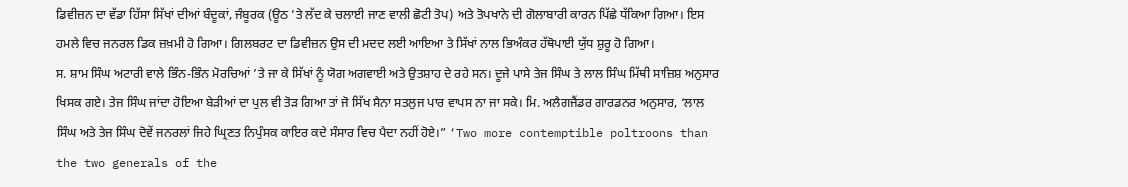ਡਿਵੀਜ਼ਨ ਦਾ ਵੱਡਾ ਹਿੱਸਾ ਸਿੱਖਾਂ ਦੀਆਂ ਬੰਦੂਕਾਂ, ਜੰਬੂਰਕ (ਊਠ ’ਤੇ ਲੱਦ ਕੇ ਚਲਾਈ ਜਾਣ ਵਾਲੀ ਛੋਟੀ ਤੋਪ) ਅਤੇ ਤੋਪਖਾਨੇ ਦੀ ਗੋਲਾਬਾਰੀ ਕਾਰਨ ਪਿੱਛੇ ਧੱਕਿਆ ਗਿਆ। ਇਸ ਹਮਲੇ ਵਿਚ ਜਨਰਲ ਡਿਕ ਜ਼ਖ਼ਮੀ ਹੋ ਗਿਆ। ਗਿਲਬਰਟ ਦਾ ਡਿਵੀਜ਼ਨ ਉਸ ਦੀ ਮਦਦ ਲਈ ਆਇਆ ਤੇ ਸਿੱਖਾਂ ਨਾਲ ਭਿਅੰਕਰ ਹੱਥੋਪਾਈ ਯੁੱਧ ਸ਼ੁਰੂ ਹੋ ਗਿਆ।
ਸ. ਸ਼ਾਮ ਸਿੰਘ ਅਟਾਰੀ ਵਾਲੇ ਭਿੰਨ-ਭਿੰਨ ਮੋਰਚਿਆਂ ’ਤੇ ਜਾ ਕੇ ਸਿੱਖਾਂ ਨੂੰ ਯੋਗ ਅਗਵਾਈ ਅਤੇ ਉਤਸ਼ਾਹ ਦੇ ਰਹੇ ਸਨ। ਦੂਜੇ ਪਾਸੇ ਤੇਜ ਸਿੰਘ ਤੇ ਲਾਲ ਸਿੰਘ ਮਿੱਥੀ ਸਾਜ਼ਿਸ਼ ਅਨੁਸਾਰ ਖਿਸਕ ਗਏ। ਤੇਜ ਸਿੰਘ ਜਾਂਦਾ ਹੋਇਆ ਬੇੜੀਆਂ ਦਾ ਪੁਲ ਵੀ ਤੋੜ ਗਿਆ ਤਾਂ ਜੋ ਸਿੱਖ ਸੈਨਾ ਸਤਲੁਜ ਪਾਰ ਵਾਪਸ ਨਾ ਜਾ ਸਕੇ। ਮਿ. ਅਲੈਗਜੈਂਡਰ ਗਾਰਡਨਰ ਅਨੁਸਾਰ, ‘ਲਾਲ ਸਿੰਘ ਅਤੇ ਤੇਜ ਸਿੰਘ ਦੋਵੇਂ ਜਨਰਲਾਂ ਜਿਹੇ ਘ੍ਰਿਣਤ ਨਿਪੁੰਸਕ ਕਾਇਰ ਕਦੇ ਸੰਸਾਰ ਵਿਚ ਪੈਦਾ ਨਹੀਂ ਹੋਏ।” ‘Two more contemptible poltroons than the two generals of the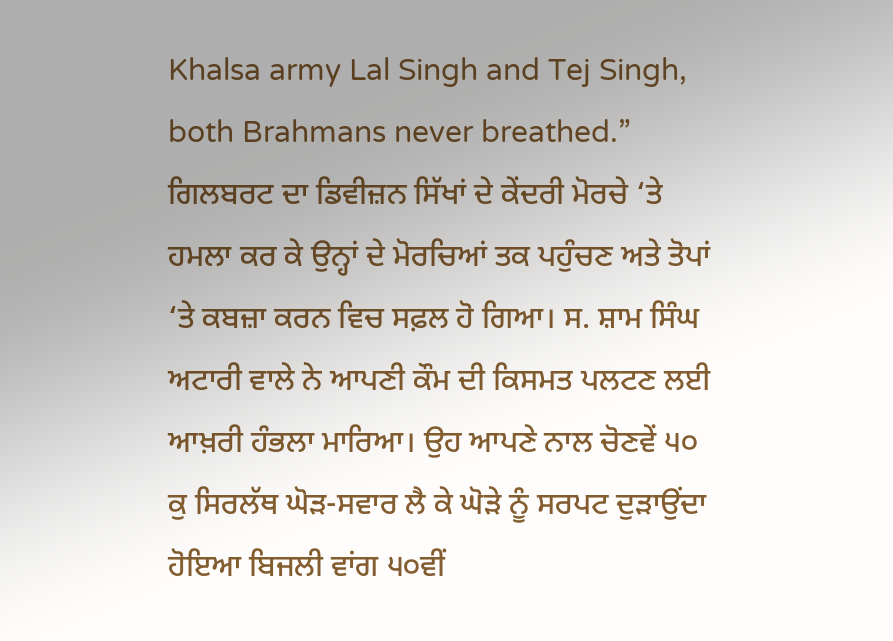Khalsa army Lal Singh and Tej Singh, both Brahmans never breathed.”
ਗਿਲਬਰਟ ਦਾ ਡਿਵੀਜ਼ਨ ਸਿੱਖਾਂ ਦੇ ਕੇਂਦਰੀ ਮੋਰਚੇ ‘ਤੇ ਹਮਲਾ ਕਰ ਕੇ ਉਨ੍ਹਾਂ ਦੇ ਮੋਰਚਿਆਂ ਤਕ ਪਹੁੰਚਣ ਅਤੇ ਤੋਪਾਂ ‘ਤੇ ਕਬਜ਼ਾ ਕਰਨ ਵਿਚ ਸਫ਼ਲ ਹੋ ਗਿਆ। ਸ. ਸ਼ਾਮ ਸਿੰਘ ਅਟਾਰੀ ਵਾਲੇ ਨੇ ਆਪਣੀ ਕੌਮ ਦੀ ਕਿਸਮਤ ਪਲਟਣ ਲਈ ਆਖ਼ਰੀ ਹੰਭਲਾ ਮਾਰਿਆ। ਉਹ ਆਪਣੇ ਨਾਲ ਚੋਣਵੇਂ ੫੦ ਕੁ ਸਿਰਲੱਥ ਘੋੜ-ਸਵਾਰ ਲੈ ਕੇ ਘੋੜੇ ਨੂੰ ਸਰਪਟ ਦੁੜਾਉਂਦਾ ਹੋਇਆ ਬਿਜਲੀ ਵਾਂਗ ੫੦ਵੀਂ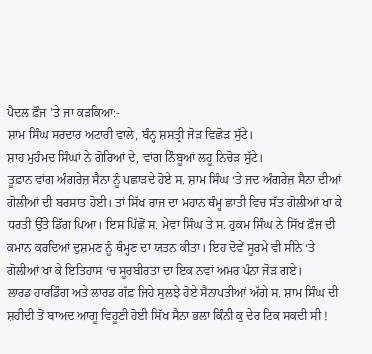ਪੈਦਲ ਫ਼ੌਜ ’ਤੇ ਜਾ ਕੜਕਿਆ:-
ਸ਼ਾਮ ਸਿੰਘ ਸਰਦਾਰ ਅਟਾਰੀ ਵਾਲੇ, ਬੰਨ੍ਹ ਸ਼ਸਤ੍ਰੀ ਜੋੜ ਵਿਛੋੜ ਸੁੱਟੇ।
ਸ਼ਾਹ ਮੁਹੰਮਦ ਸਿੰਘਾਂ ਨੇ ਗੋਰਿਆਂ ਦੇ, ਵਾਂਗ ਨਿੰਬੂਆਂ ਲਹੂ ਨਿਚੋੜ ਸੁੱਟੇ।
ਤੂਫ਼ਾਨ ਵਾਂਗ ਅੰਗਰੇਜ਼ ਸੈਨਾ ਨੂੰ ਪਛਾੜਦੇ ਹੋਏ ਸ. ਸ਼ਾਮ ਸਿੰਘ ‘ਤੇ ਜਦ ਅੰਗਰੇਜ਼ ਸੈਨਾ ਦੀਆਂ ਗੋਲੀਆਂ ਦੀ ਬਰਸਾਤ ਹੋਈ। ਤਾਂ ਸਿੱਖ ਰਾਜ ਦਾ ਮਹਾਨ ਥੰਮ੍ਹ ਛਾਤੀ ਵਿਚ ਸੱਤ ਗੋਲੀਆਂ ਖਾ ਕੇ ਧਰਤੀ ਉੱਤੇ ਡਿੱਗ ਪਿਆ। ਇਸ ਪਿੱਛੋਂ ਸ. ਮੇਵਾ ਸਿੰਘ ਤੇ ਸ. ਹੁਕਮ ਸਿੰਘ ਨੇ ਸਿੱਖ ਫ਼ੌਜ ਦੀ ਕਮਾਨ ਕਰਦਿਆਂ ਦੁਸ਼ਮਣ ਨੂੰ ਥੰਮ੍ਹਣ ਦਾ ਯਤਨ ਕੀਤਾ। ਇਹ ਦੋਵੇਂ ਸੂਰਮੇ ਵੀ ਸੀਨੇ ‘ਤੇ ਗੋਲੀਆਂ ਖਾ ਕੇ ਇਤਿਹਾਸ ‘ਚ ਸੂਰਬੀਰਤਾ ਦਾ ਇਕ ਨਵਾਂ ਅਮਰ ਪੰਨਾ ਜੋੜ ਗਏ।
ਲਾਰਡ ਹਾਰਡਿੰਗ ਅਤੇ ਲਾਰਡ ਗੱਫ਼ ਜਿਹੇ ਸੁਲਝੇ ਹੋਏ ਸੈਨਾਪਤੀਆਂ ਅੱਗੇ ਸ. ਸ਼ਾਮ ਸਿੰਘ ਦੀ ਸ਼ਹੀਦੀ ਤੋਂ ਬਾਅਦ ਆਗੂ ਵਿਹੂਣੀ ਹੋਈ ਸਿੱਖ ਸੈਨਾ ਭਲਾ ਕਿੰਨੀ ਕੁ ਦੇਰ ਟਿਕ ਸਕਦੀ ਸੀ !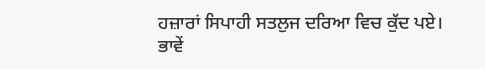ਹਜ਼ਾਰਾਂ ਸਿਪਾਹੀ ਸਤਲੁਜ ਦਰਿਆ ਵਿਚ ਕੁੱਦ ਪਏ। ਭਾਵੇਂ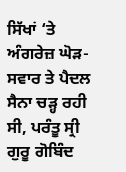ਸਿੱਖਾਂ ‘ਤੇ ਅੰਗਰੇਜ਼ ਘੋੜ-ਸਵਾਰ ਤੇ ਪੈਦਲ ਸੈਨਾ ਚੜ੍ਹ ਰਹੀ ਸੀ, ਪਰੰਤੂ ਸ੍ਰੀ ਗੁਰੂ ਗੋਬਿੰਦ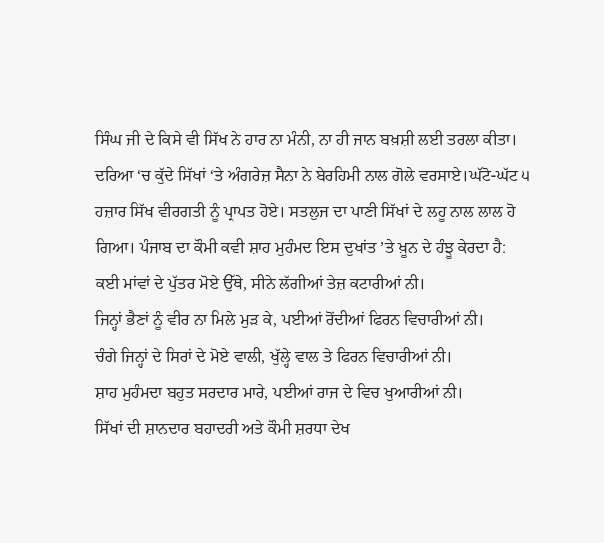ਸਿੰਘ ਜੀ ਦੇ ਕਿਸੇ ਵੀ ਸਿੱਖ ਨੇ ਹਾਰ ਨਾ ਮੰਨੀ, ਨਾ ਹੀ ਜਾਨ ਬਖ਼ਸ਼ੀ ਲਈ ਤਰਲਾ ਕੀਤਾ। ਦਰਿਆ ‘ਚ ਕੁੱਦੇ ਸਿੱਖਾਂ ‘ਤੇ ਅੰਗਰੇਜ਼ ਸੈਨਾ ਨੇ ਬੇਰਹਿਮੀ ਨਾਲ ਗੋਲੇ ਵਰਸਾਏ।ਘੱਟੋ-ਘੱਟ ੫ ਹਜ਼ਾਰ ਸਿੱਖ ਵੀਰਗਤੀ ਨੂੰ ਪ੍ਰਾਪਤ ਹੋਏ। ਸਤਲੁਜ ਦਾ ਪਾਣੀ ਸਿੱਖਾਂ ਦੇ ਲਹੂ ਨਾਲ ਲਾਲ ਹੋ ਗਿਆ। ਪੰਜਾਬ ਦਾ ਕੌਮੀ ਕਵੀ ਸ਼ਾਹ ਮੁਹੰਮਦ ਇਸ ਦੁਖਾਂਤ ’ਤੇ ਖ਼ੂਨ ਦੇ ਹੰਝੂ ਕੇਰਦਾ ਹੈ:
ਕਈ ਮਾਂਵਾਂ ਦੇ ਪੁੱਤਰ ਮੋਏ ਉੱਥੇ, ਸੀਨੇ ਲੱਗੀਆਂ ਤੇਜ਼ ਕਟਾਰੀਆਂ ਨੀ।
ਜਿਨ੍ਹਾਂ ਭੈਣਾਂ ਨੂੰ ਵੀਰ ਨਾ ਮਿਲੇ ਮੁੜ ਕੇ, ਪਈਆਂ ਰੋਂਦੀਆਂ ਫਿਰਨ ਵਿਚਾਰੀਆਂ ਨੀ।
ਚੰਗੇ ਜਿਨ੍ਹਾਂ ਦੇ ਸਿਰਾਂ ਦੇ ਮੋਏ ਵਾਲੀ, ਖੁੱਲ੍ਹੇ ਵਾਲ ਤੇ ਫਿਰਨ ਵਿਚਾਰੀਆਂ ਨੀ।
ਸ਼ਾਹ ਮੁਹੰਮਦਾ ਬਹੁਤ ਸਰਦਾਰ ਮਾਰੇ, ਪਈਆਂ ਰਾਜ ਦੇ ਵਿਚ ਖੁਆਰੀਆਂ ਨੀ।
ਸਿੱਖਾਂ ਦੀ ਸ਼ਾਨਦਾਰ ਬਹਾਦਰੀ ਅਤੇ ਕੌਮੀ ਸ਼ਰਧਾ ਦੇਖ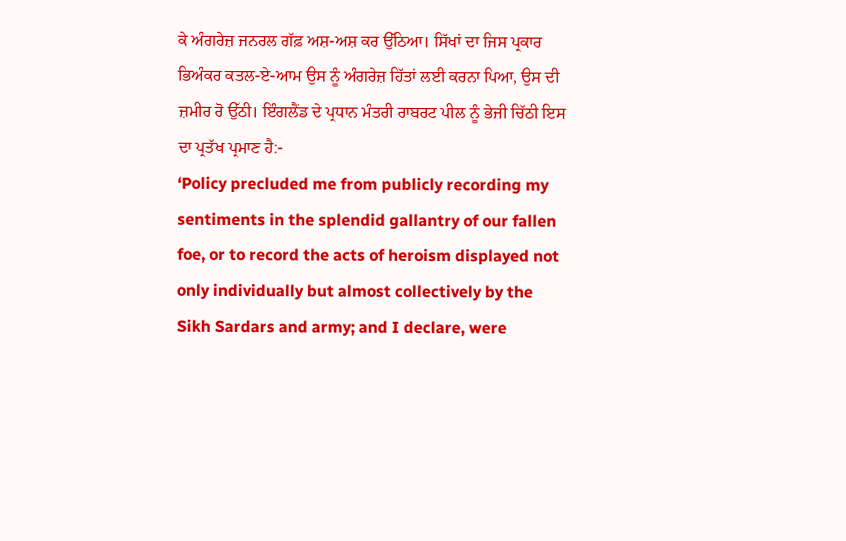ਕੇ ਅੰਗਰੇਜ਼ ਜਨਰਲ ਗੱਫ਼ ਅਸ਼-ਅਸ਼ ਕਰ ਉੱਠਿਆ। ਸਿੱਖਾਂ ਦਾ ਜਿਸ ਪ੍ਰਕਾਰ ਭਿਅੰਕਰ ਕਤਲ-ਏ-ਆਮ ਉਸ ਨੂੰ ਅੰਗਰੇਜ਼ ਹਿੱਤਾਂ ਲਈ ਕਰਨਾ ਪਿਆ, ਉਸ ਦੀ ਜ਼ਮੀਰ ਰੋ ਉੱਠੀ। ਇੰਗਲੈਂਡ ਦੇ ਪ੍ਰਧਾਨ ਮੰਤਰੀ ਰਾਬਰਟ ਪੀਲ ਨੂੰ ਭੇਜੀ ਚਿੱਠੀ ਇਸ ਦਾ ਪ੍ਰਤੱਖ ਪ੍ਰਮਾਣ ਹੈ:-
‘Policy precluded me from publicly recording my sentiments in the splendid gallantry of our fallen foe, or to record the acts of heroism displayed not only individually but almost collectively by the Sikh Sardars and army; and I declare, were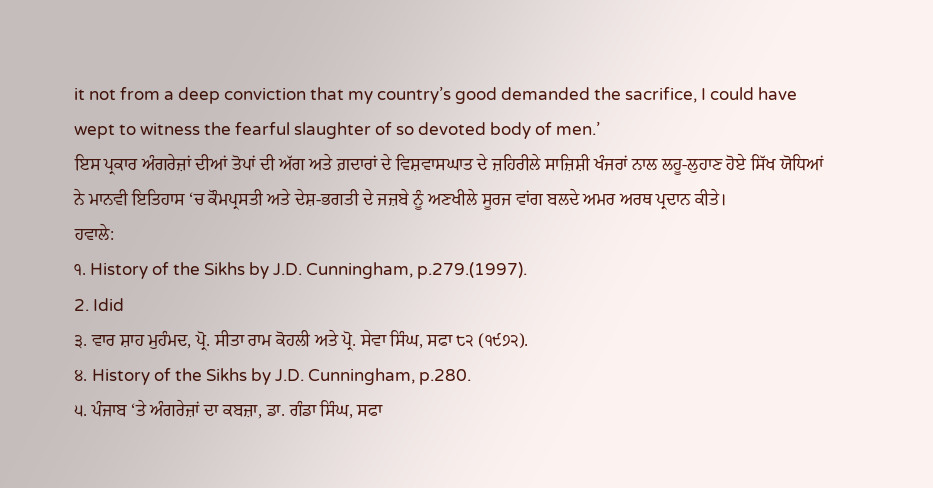it not from a deep conviction that my country’s good demanded the sacrifice, I could have wept to witness the fearful slaughter of so devoted body of men.’
ਇਸ ਪ੍ਰਕਾਰ ਅੰਗਰੇਜ਼ਾਂ ਦੀਆਂ ਤੋਪਾਂ ਦੀ ਅੱਗ ਅਤੇ ਗ਼ਦਾਰਾਂ ਦੇ ਵਿਸ਼ਵਾਸਘਾਤ ਦੇ ਜ਼ਹਿਰੀਲੇ ਸਾਜ਼ਿਸ਼ੀ ਖੰਜਰਾਂ ਨਾਲ ਲਹੂ-ਲੁਹਾਣ ਹੋਏ ਸਿੱਖ ਯੋਧਿਆਂ ਨੇ ਮਾਨਵੀ ਇਤਿਹਾਸ ‘ਚ ਕੌਮਪ੍ਰਸਤੀ ਅਤੇ ਦੇਸ਼-ਭਗਤੀ ਦੇ ਜਜ਼ਬੇ ਨੂੰ ਅਣਖੀਲੇ ਸੂਰਜ ਵਾਂਗ ਬਲਦੇ ਅਮਰ ਅਰਥ ਪ੍ਰਦਾਨ ਕੀਤੇ।
ਹਵਾਲੇ:
੧. History of the Sikhs by J.D. Cunningham, p.279.(1997).
2. Idid
੩. ਵਾਰ ਸ਼ਾਹ ਮੁਹੰਮਦ, ਪ੍ਰੋ. ਸੀਤਾ ਰਾਮ ਕੋਹਲੀ ਅਤੇ ਪ੍ਰੋ. ਸੇਵਾ ਸਿੰਘ, ਸਫਾ ੮੨ (੧੯੭੨).
੪. History of the Sikhs by J.D. Cunningham, p.280.
੫. ਪੰਜਾਬ ‘ਤੇ ਅੰਗਰੇਜ਼ਾਂ ਦਾ ਕਬਜ਼ਾ, ਡਾ. ਗੰਡਾ ਸਿੰਘ, ਸਫਾ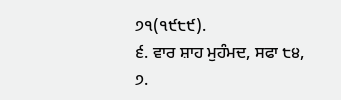੭੧(੧੯੮੯).
੬. ਵਾਰ ਸ਼ਾਹ ਮੁਹੰਮਦ, ਸਫਾ ੮੪,
੭.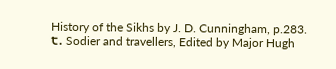History of the Sikhs by J. D. Cunningham, p.283.
੮. Sodier and travellers, Edited by Major Hugh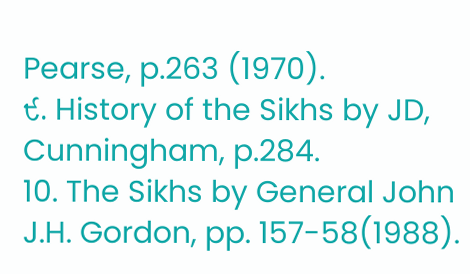Pearse, p.263 (1970).
੯. History of the Sikhs by JD, Cunningham, p.284.
10. The Sikhs by General John J.H. Gordon, pp. 157-58(1988).